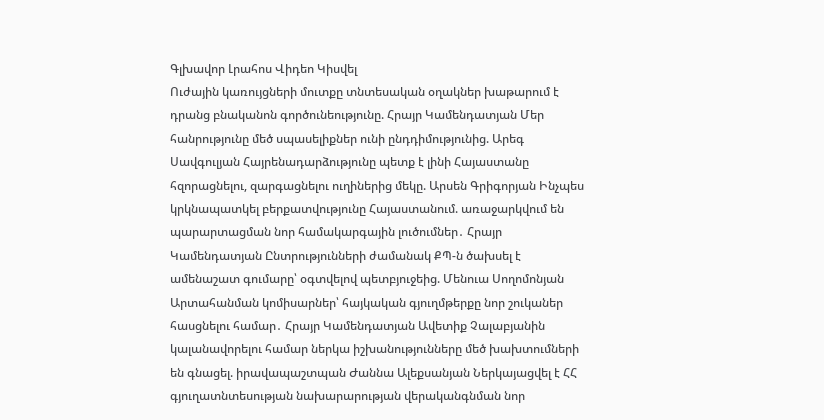Գլխավոր Լրահոս Վիդեո Կիսվել
Ուժային կառույցների մուտքը տնտեսական օղակներ խաթարում է դրանց բնականոն գործունեությունը. Հրայր Կամենդատյան Մեր հանրությունը մեծ սպասելիքներ ունի ընդդիմությունից. Արեգ Սավգուլյան Հայրենադարձությունը պետք է լինի Հայաստանը հզորացնելու, զարգացնելու ուղիներից մեկը. Արսեն Գրիգորյան Ինչպես կրկնապատկել բերքատվությունը Հայաստանում. առաջարկվում են պարարտացման նոր համակարգային լուծումներ․ Հրայր Կամենդատյան Ընտրությունների ժամանակ ՔՊ-ն ծախսել է ամենաշատ գումարը՝ օգտվելով պետբյուջեից. Մենուա Սողոմոնյան Արտահանման կոմիսարներ՝ հայկական գյուղմթերքը նոր շուկաներ հասցնելու համար․ Հրայր Կամենդատյան Ավետիք Չալաբյանին կալանավորելու համար ներկա իշխանությունները մեծ խախտումների են գնացել. իրավապաշտպան Ժաննա Ալեքսանյան Ներկայացվել է ՀՀ գյուղատնտեսության նախարարության վերականգնման նոր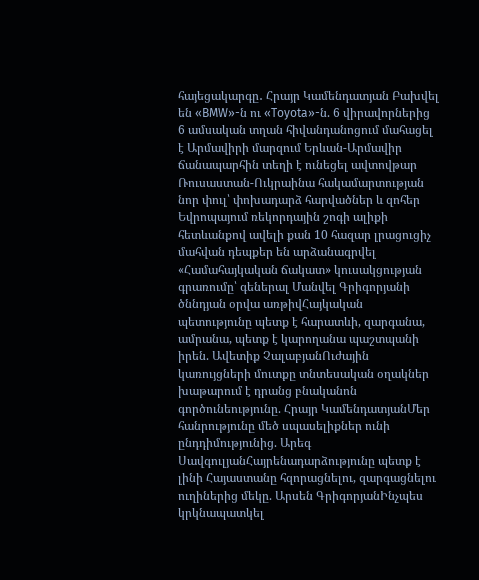հայեցակարգը․ Հրայր Կամենդատյան Բախվել են «BMW»-ն ու «Toyota»-ն. 6 վիրավորներից 6 ամսական տղան հիվանդանոցում մահացել է Արմավիրի մարզում Երևան-Արմավիր ճանապարհին տեղի է ունեցել ավտովթար Ռուսաստան-Ուկրաինա հակամարտության նոր փուլ՝ փոխադարձ հարվածներ և զոհեր Եվրոպայում ռեկորդային շոգի ալիքի հետևանքով ավելի քան 10 հազար լրացուցիչ մահվան դեպքեր են արձանագրվել
«Համահայկական ճակատ» կուսակցության գրառումը՝ գեներալ Մանվել Գրիգորյանի ծննդյան օրվա առթիվՀայկական պետությունը պետք է հարատևի, զարգանա, ամրանա, պետք է կարողանա պաշտպանի իրեն. Ավետիք ՉալաբյանՈւժային կառույցների մուտքը տնտեսական օղակներ խաթարում է դրանց բնականոն գործունեությունը. Հրայր ԿամենդատյանՄեր հանրությունը մեծ սպասելիքներ ունի ընդդիմությունից. Արեգ ՍավգուլյանՀայրենադարձությունը պետք է լինի Հայաստանը հզորացնելու, զարգացնելու ուղիներից մեկը. Արսեն ԳրիգորյանԻնչպես կրկնապատկել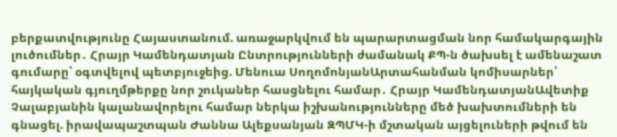բերքատվությունը Հայաստանում. առաջարկվում են պարարտացման նոր համակարգային լուծումներ․ Հրայր Կամենդատյան Ընտրությունների ժամանակ ՔՊ-ն ծախսել է ամենաշատ գումարը՝ օգտվելով պետբյուջեից. Մենուա ՍողոմոնյանԱրտահանման կոմիսարներ՝ հայկական գյուղմթերքը նոր շուկաներ հասցնելու համար․ Հրայր ԿամենդատյանԱվետիք Չալաբյանին կալանավորելու համար ներկա իշխանությունները մեծ խախտումների են գնացել. իրավապաշտպան Ժաննա Ալեքսանյան ԶՊՄԿ-ի մշտական այցելուների թվում են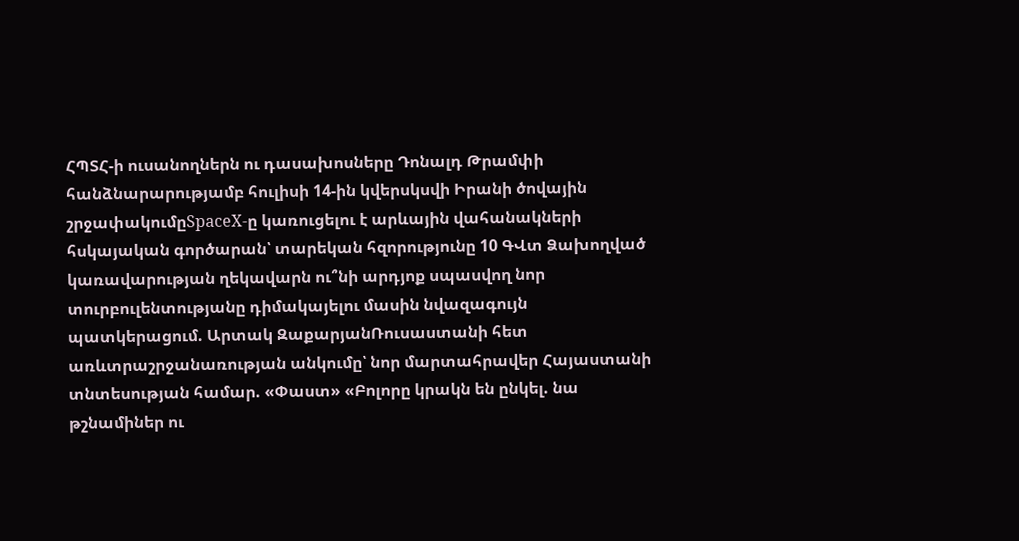ՀՊՏՀ-ի ուսանողներն ու դասախոսները Դոնալդ Թրամփի հանձնարարությամբ հուլիսի 14-ին կվերսկսվի Իրանի ծովային շրջափակումըSpaceX-ը կառուցելու է արևային վահանակների հսկայական գործարան՝ տարեկան հզորությունը 10 ԳՎտ Ձախողված կառավարության ղեկավարն ու՞նի արդյոք սպասվող նոր տուրբուլենտությանը դիմակայելու մասին նվազագույն պատկերացում. Արտակ ԶաքարյանՌուսաստանի հետ առևտրաշրջանառության անկումը՝ նոր մարտահրավեր Հայաստանի տնտեսության համար. «Փաստ» «Բոլորը կրակն են ընկել. նա թշնամիներ ու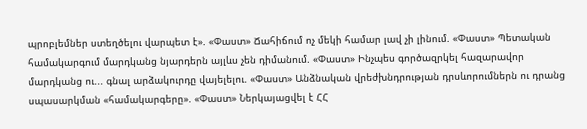պրոբլեմներ ստեղծելու վարպետ է». «Փաստ» Ճահիճում ոչ մեկի համար լավ չի լինում. «Փաստ» Պետական համակարգում մարդկանց նյարդերն այլևս չեն դիմանում. «Փաստ» Ինչպես գործազրկել հազարավոր մարդկանց ու... գնալ արձակուրդը վայելելու. «Փաստ» Անձնական վրեժխնդրության դրսևորումներն ու դրանց սպասարկման «համակարգերը». «Փաստ» Ներկայացվել է ՀՀ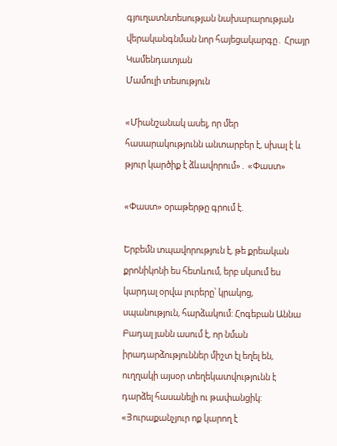գյուղատնտեսության նախարարության վերականգնման նոր հայեցակարգը․ Հրայր Կամենդատյան
Մամուլի տեսություն

«Միանշանակ ասել, որ մեր հասարակությունն անտարբեր է, սխալ է և թյուր կարծիք է ձևավորում»․ «Փաստ»

«Փաստ» օրաթերթը գրում է.

Երբեմն տպավորություն է, թե քրեական քրոնիկոնի ես հետևում, երբ սկսում ես կարդալ օրվա լուրերը՝ կրակոց, սպանություն, հարձակում: Հոգեբան Աննա Բադալ յանն ասում է, որ նման իրադարձություններ միշտ էլ եղել են, ուղղակի այսօր տեղեկատվությունն է դարձել հասանելի ու թափանցիկ: «Յուրաքանչյուր ոք կարող է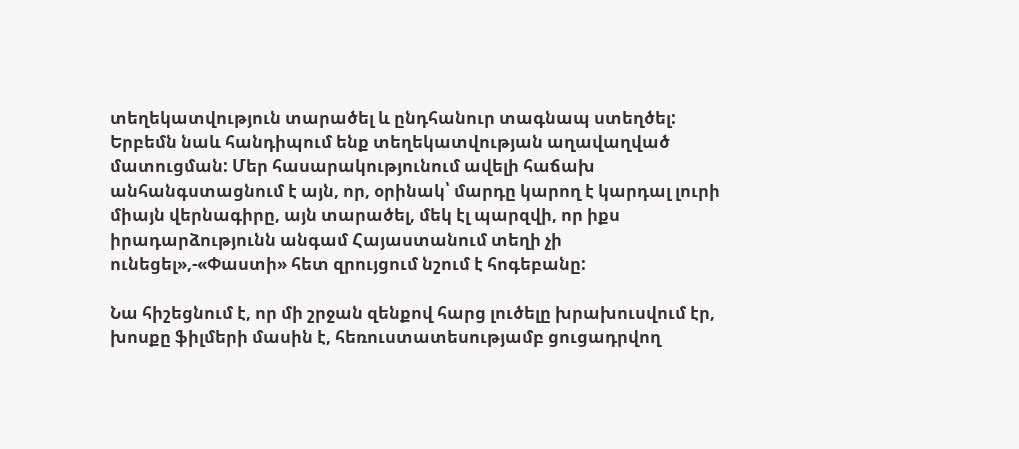տեղեկատվություն տարածել և ընդհանուր տագնապ ստեղծել: Երբեմն նաև հանդիպում ենք տեղեկատվության աղավաղված մատուցման: Մեր հասարակությունում ավելի հաճախ անհանգստացնում է այն, որ, օրինակ՝ մարդը կարող է կարդալ լուրի միայն վերնագիրը, այն տարածել, մեկ էլ պարզվի, որ իքս իրադարձությունն անգամ Հայաստանում տեղի չի ունեցել»,-«Փաստի» հետ զրույցում նշում է հոգեբանը:

Նա հիշեցնում է, որ մի շրջան զենքով հարց լուծելը խրախուսվում էր, խոսքը ֆիլմերի մասին է, հեռուստատեսությամբ ցուցադրվող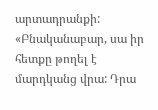արտադրանքի: «Բնականաբար, սա իր հետքը թողել է մարդկանց վրա: Դրա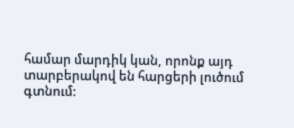համար մարդիկ կան, որոնք այդ տարբերակով են հարցերի լուծում գտնում: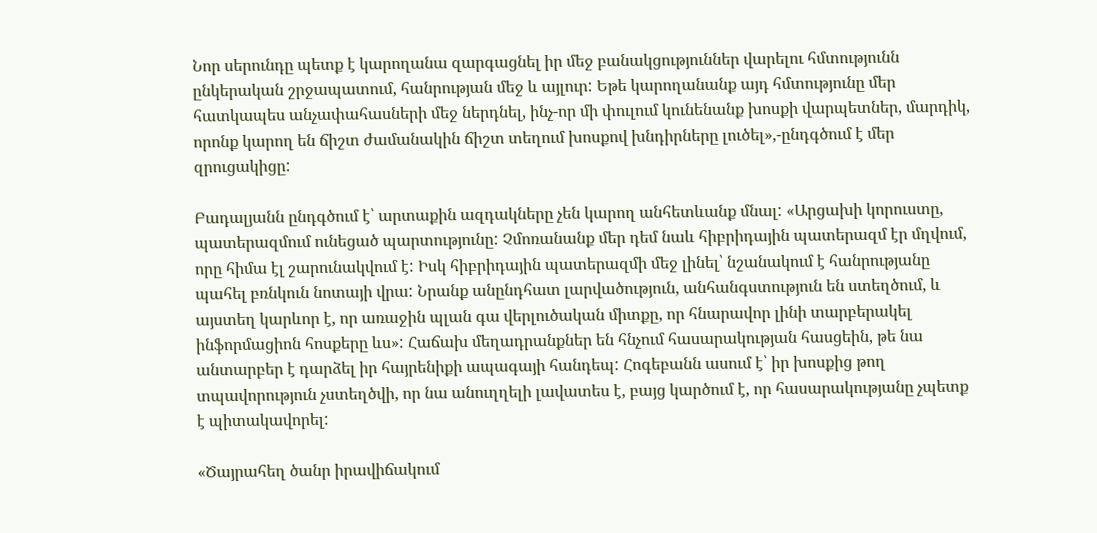Նոր սերունդը պետք է կարողանա զարգացնել իր մեջ բանակցություններ վարելու հմտությունն ընկերական շրջապատում, հանրության մեջ և այլուր: Եթե կարողանանք այդ հմտությունը մեր հատկապես անչափահասների մեջ ներդնել, ինչ-որ մի փուլում կունենանք խոսքի վարպետներ, մարդիկ, որոնք կարող են ճիշտ ժամանակին ճիշտ տեղում խոսքով խնդիրները լուծել»,-ընդգծում է մեր զրուցակիցը:

Բադալյանն ընդգծում է՝ արտաքին ազդակները չեն կարող անհետևանք մնալ: «Արցախի կորուստը, պատերազմում ունեցած պարտությունը: Չմոռանանք մեր դեմ նաև հիբրիդային պատերազմ էր մղվում, որը հիմա էլ շարունակվում է: Իսկ հիբրիդային պատերազմի մեջ լինել՝ նշանակում է հանրությանը պահել բռնկուն նոտայի վրա: Նրանք անընդհատ լարվածություն, անհանգստություն են ստեղծում, և այստեղ կարևոր է, որ առաջին պլան գա վերլուծական միտքը, որ հնարավոր լինի տարբերակել ինֆորմացիոն հոսքերը ևս»: Հաճախ մեղադրանքներ են հնչում հասարակության հասցեին, թե նա անտարբեր է դարձել իր հայրենիքի ապագայի հանդեպ: Հոգեբանն ասում է՝ իր խոսքից թող տպավորություն չստեղծվի, որ նա անուղղելի լավատես է, բայց կարծում է, որ հասարակությանը չպետք է պիտակավորել:

«Ծայրահեղ ծանր իրավիճակում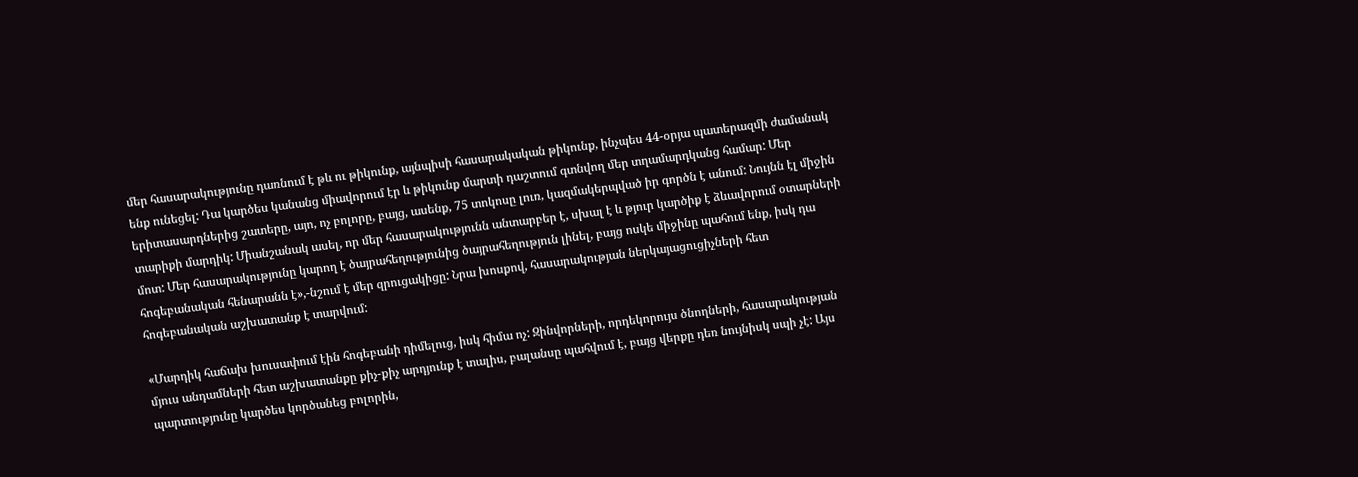մեր հասարակությունը դառնում է թև ու թիկունք, այնպիսի հասարակական թիկունք, ինչպես 44-օրյա պատերազմի ժամանակ ենք ունեցել: Դա կարծես կանանց միավորում էր և թիկունք մարտի դաշտում գտնվող մեր տղամարդկանց համար: Մեր երիտասարդներից շատերը, այո, ոչ բոլորը, բայց, ասենք, 75 տոկոսը լուռ, կազմակերպված իր գործն է անում: Նույնն էլ միջին տարիքի մարդիկ: Միանշանակ ասել, որ մեր հասարակությունն անտարբեր է, սխալ է և թյուր կարծիք է ձևավորում օտարների մոտ: Մեր հասարակությունը կարող է ծայրահեղությունից ծայրահեղություն լինել, բայց ոսկե միջինը պահում ենք, իսկ դա հոգեբանական հենարանն է»,-նշում է մեր զրուցակիցը: Նրա խոսքով, հասարակության ներկայացուցիչների հետ հոգեբանական աշխատանք է տարվում:

«Մարդիկ հաճախ խուսափում էին հոգեբանի դիմելուց, իսկ հիմա ոչ: Զինվորների, որդեկորույս ծնողների, հասարակության մյուս անդամների հետ աշխատանքը քիչ-քիչ արդյունք է տալիս, բալանսը պահվում է, բայց վերքը դեռ նույնիսկ սպի չէ: Այս պարտությունը կարծես կործանեց բոլորին,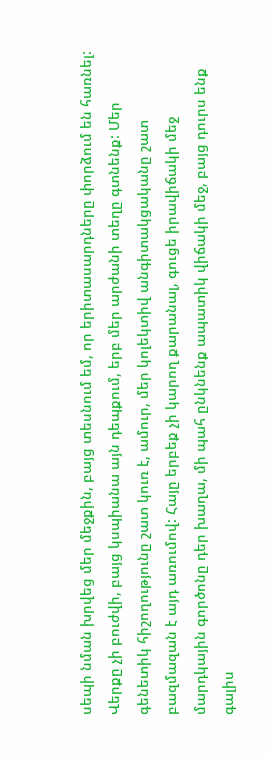սեպի նման խրվեց մեր մեջքին, բայց տեսնում եմ, որ երիտասարդները փորձում են հառնել: Վերքը չի բուժվի, բայց կսպիանա այն դեպքում, երբ մեր արժանի տեղը գտնենք: Մեր գենետիկ հիշողությունը շատ կուռ է, ամուր, մեր կոլեկտիվ անգիտակցականը շատ բազմազան է այդ առումով: Հայը երբեք չի կարող քարանալ, գուցե իրավիճակի մեջ մարդկային գործոնը դեր խաղա, մի պահ ընկնենք ապատիկ վիճակի մեջ, բայց դուրս ենք գալիս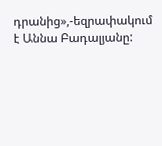դրանից»,-եզրափակում է Աննա Բադալյանը: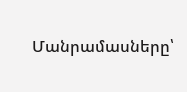Մանրամասները՝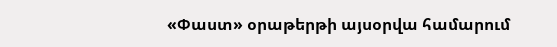«Փաստ» օրաթերթի այսօրվա համարում